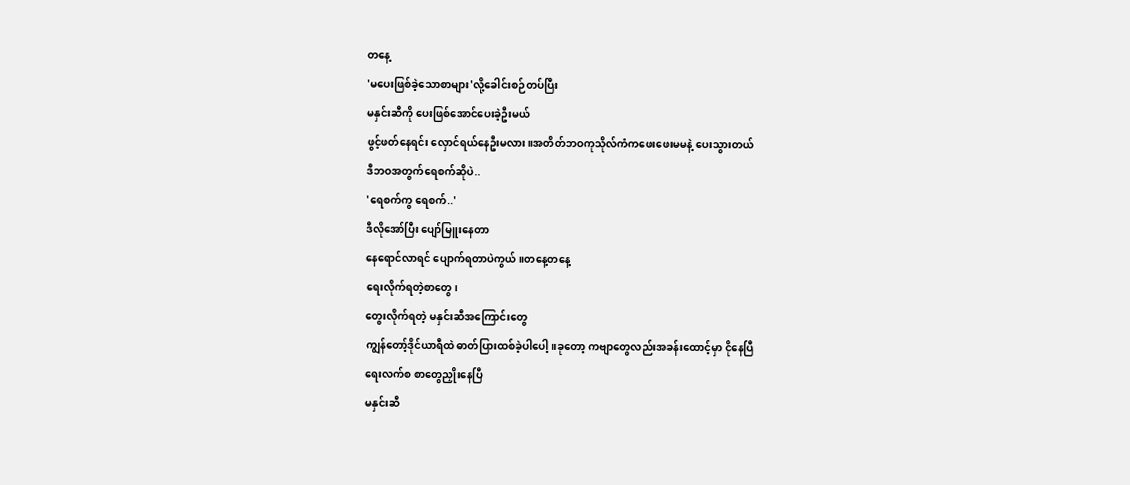တနေ့
'မပေးဖြစ်ခဲ့သောစာများ'လို့ခေါင်းစဉ်တပ်ပြီး
မနှင်းဆီကို ပေးဖြစ်အောင်ပေးခဲ့ဦးမယ်
ဖွင့်ဖတ်နေရင်း လှောင်ရယ်နေဦးမလား။အတိတ်ဘဝကုသိုလ်ကံကဖေးဖေးမမနဲ့ ပေးသွားတယ်
ဒီဘဝအတွက်ရေစက်ဆိုပဲ..
'ရေစက်ကွ ရေစက်..'
ဒီလိုအော်ပြီး ပျော်မြူးနေတာ
နေရောင်လာရင် ပျောက်ရတာပဲကွယ်။တနေ့တနေ့
ရေးလိုက်ရတဲ့စာတွေ၊
တွေးလိုက်ရတဲ့ မနှင်းဆီအကြောင်းတွေ
ကျွန်တော့်ဒိုင်ယာရီထဲ ဓာတ်ပြားထစ်ခဲ့ပါပေါ့။ခုတော့ ကဗျာတွေလည်းအခန်းထောင့်မှာ ငိုနေပြီ
ရေးလက်စ စာတွေညှိုးနေပြီ
မနှင်းဆီ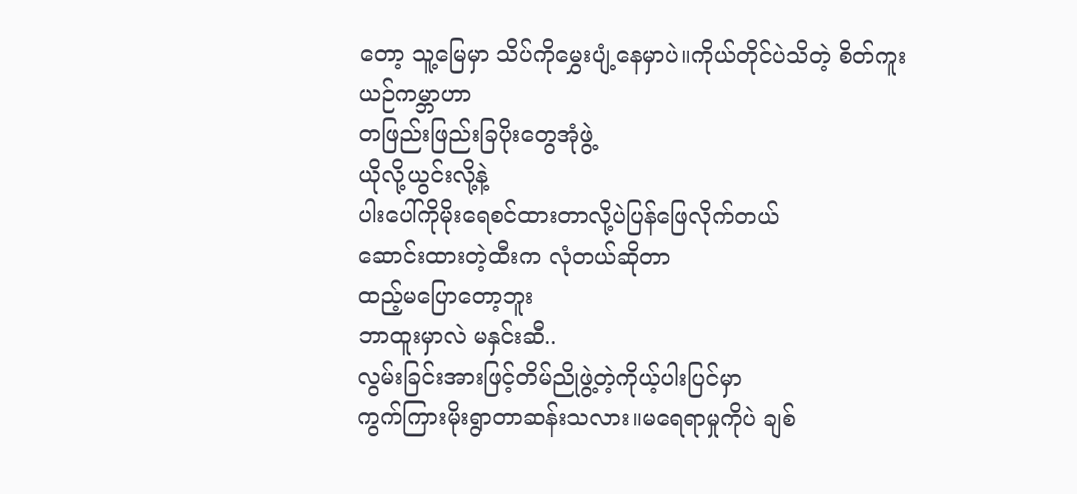တော့ သူ့မြေမှာ သိပ်ကိုမွှေးပျံ့နေမှာပဲ။ကိုယ်တိုင်ပဲသိတဲ့ စိတ်ကူးယဉ်ကမ္ဘာဟာ
တဖြည်းဖြည်းခြပိုးတွေအုံဖွဲ့
ယိုလို့ယွင်းလို့နဲ့
ပါးပေါ်ကိုမိုးရေစင်ထားတာလို့ပဲပြန်ဖြေလိုက်တယ်
ဆောင်းထားတဲ့ထီးက လုံတယ်ဆိုတာ
ထည့်မပြောတော့ဘူး
ဘာထူးမှာလဲ မနှင်းဆီ..
လွမ်းခြင်းအားဖြင့်တိမ်ညိုဖွဲ့တဲ့ကိုယ့်ပါးပြင်မှာ
ကွက်ကြားမိုးရွာတာဆန်းသလား။မရေရာမှုကိုပဲ ချစ်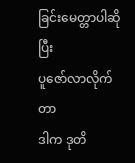ခြင်းမေတ္တာပါဆိုပြီး
ပူဇော်လာလိုက်တာ
ဒါက ဒုတိ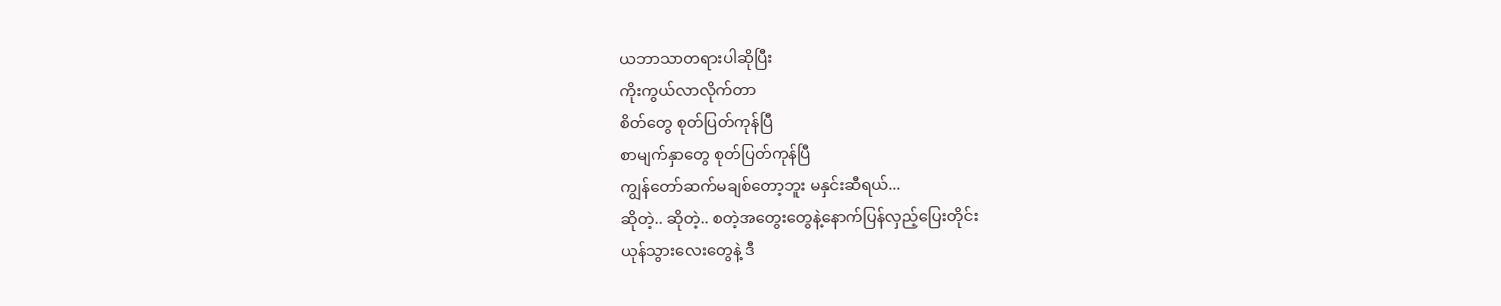ယဘာသာတရားပါဆိုပြီး
ကိုးကွယ်လာလိုက်တာ
စိတ်တွေ စုတ်ပြတ်ကုန်ပြီ
စာမျက်နှာတွေ စုတ်ပြတ်ကုန်ပြီ
ကျွန်တော်ဆက်မချစ်တော့ဘူး မနှင်းဆီရယ်...
ဆိုတဲ့.. ဆိုတဲ့.. စတဲ့အတွေးတွေနဲ့နောက်ပြန်လှည့်ပြေးတိုင်း
ယုန်သွားလေးတွေနဲ့ ဒီ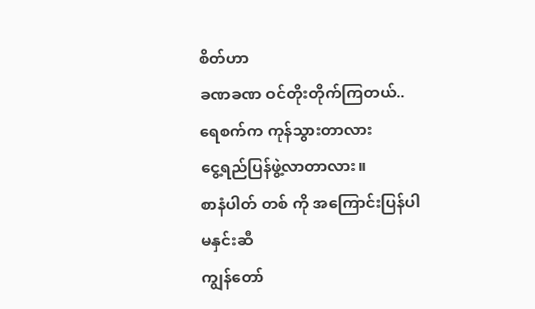စိတ်ဟာ
ခဏခဏ ဝင်တိုးတိုက်ကြတယ်..
ရေစက်က ကုန်သွားတာလား
ငွေ့ရည်ပြန်ဖွဲ့လာတာလား။
စာနံပါတ် တစ် ကို အကြောင်းပြန်ပါ မနှင်းဆီ
ကျွန်တော်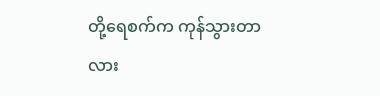တို့ရေစက်က ကုန်သွားတာလား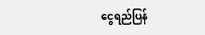ငွေရည်ပြန်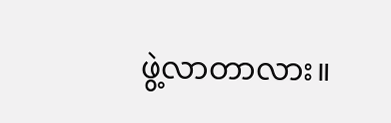ဖွဲ့လာတာလား။